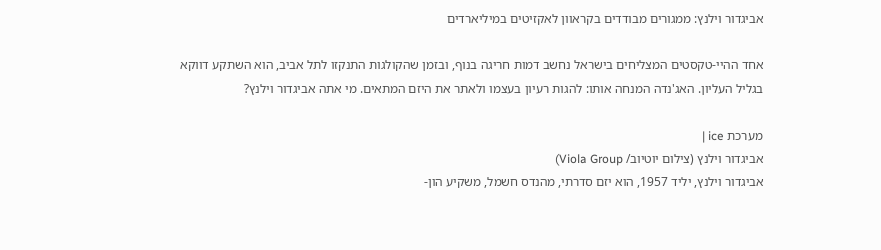אביגדור וילנץ: ממגורים מבודדים בקראוון לאקזיטים במיליארדים

אחד ההיי-טקסטים המצליחים בישראל נחשב דמות חריגה בנוף, ובזמן שהקולגות התנקזו לתל אביב, הוא השתקע דווקא בגליל העליון. האג'נדה המנחה אותו: להגות רעיון בעצמו ולאתר את היזם המתאים. מי אתה אביגדור וילנץ?

מערכת ice |
אביגדור וילנץ (צילום יוטיוב/ Viola Group)
אביגדור וילנץ, יליד 1957, הוא יזם סדרתי, מהנדס חשמל, משקיע הון-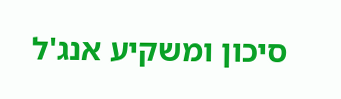סיכון ומשקיע אנג'ל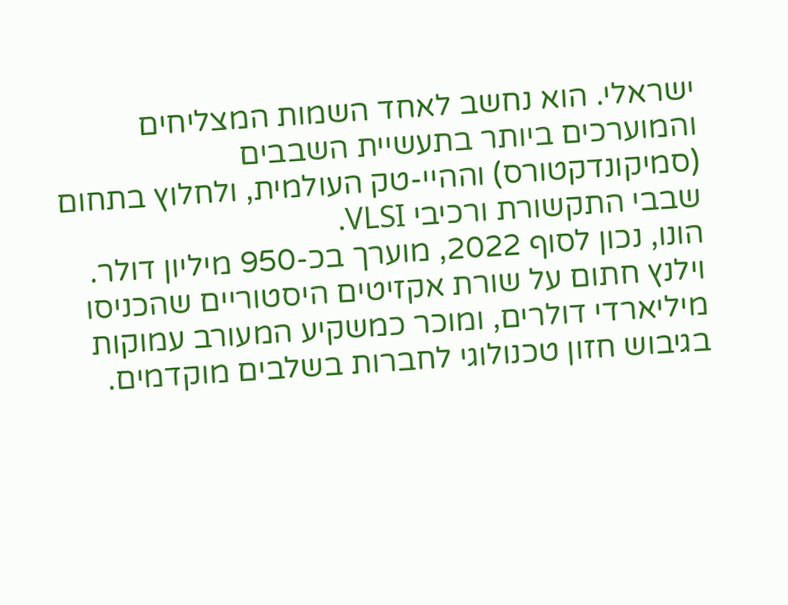ישראלי. הוא נחשב לאחד השמות המצליחים והמוערכים ביותר בתעשיית השבבים (סמיקונדקטורס) וההיי-טק העולמית, ולחלוץ בתחום שבבי התקשורת ורכיבי VLSI.
הונו, נכון לסוף 2022, מוערך בכ-950 מיליון דולר. וילנץ חתום על שורת אקזיטים היסטוריים שהכניסו מיליארדי דולרים, ומוכר כמשקיע המעורב עמוקות בגיבוש חזון טכנולוגי לחברות בשלבים מוקדמים.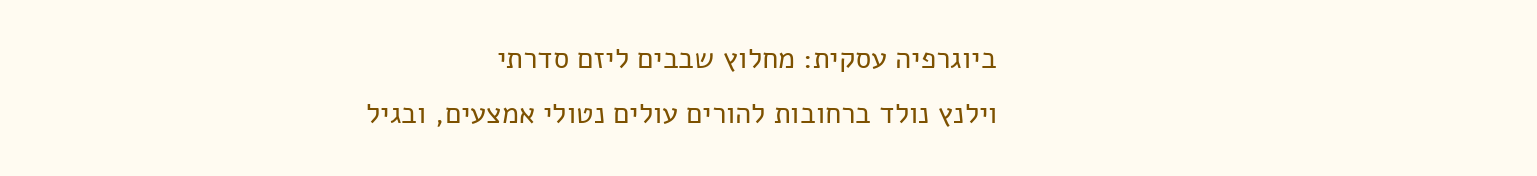ביוגרפיה עסקית: מחלוץ שבבים ליזם סדרתי
וילנץ נולד ברחובות להורים עולים נטולי אמצעים, ובגיל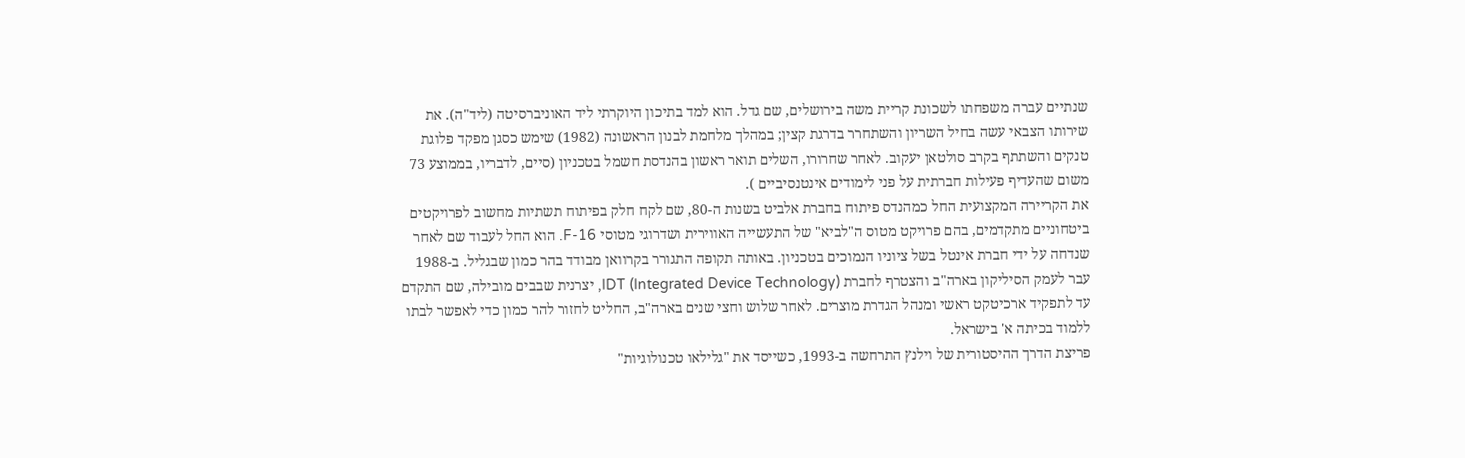שנתיים עברה משפחתו לשכונת קריית משה בירושלים, שם גדל. הוא למד בתיכון היוקרתי ליד האוניברסיטה (ליד"ה). את שירותו הצבאי עשה בחיל השריון והשתחרר בדרגת קצין; במהלך מלחמת לבנון הראשונה (1982) שימש כסגן מפקד פלוגת טנקים והשתתף בקרב סולטאן יעקוב. לאחר שחרורו, השלים תואר ראשון בהנדסת חשמל בטכניון (סיים, לדבריו, בממוצע 73 משום שהעדיף פעילות חברתית על פני לימודים אינטנסיביים ).
את הקריירה המקצועית החל כמהנדס פיתוח בחברת אלביט בשנות ה-80, שם לקח חלק בפיתוח תשתיות מחשוב לפרויקטים ביטחוניים מתקדמים, בהם פרויקט מטוס ה"לביא" של התעשייה האווירית ושדרוגי מטוסי F-16. הוא החל לעבוד שם לאחר שנדחה על ידי חברת אינטל בשל ציוניו הנמוכים בטכניון. באותה תקופה התגורר בקרוואן מבודד בהר כמון שבגליל. ב-1988 עבר לעמק הסיליקון בארה"ב והצטרף לחברת IDT (Integrated Device Technology), יצרנית שבבים מובילה, שם התקדם עד לתפקיד ארכיטקט ראשי ומנהל הגדרת מוצרים. לאחר שלוש וחצי שנים בארה"ב, החליט לחזור להר כמון כדי לאפשר לבתו ללמוד בכיתה א' בישראל.
פריצת הדרך ההיסטורית של וילנץ התרחשה ב-1993, כשייסד את "גלילאו טכנולוגיות"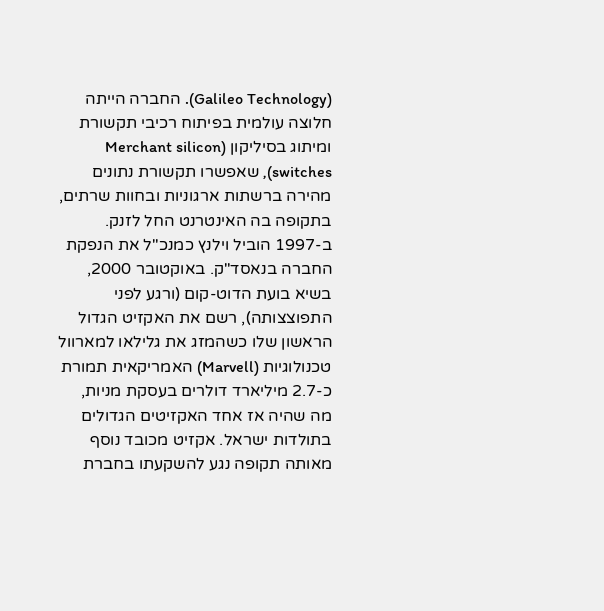(Galileo Technology). החברה הייתה חלוצה עולמית בפיתוח רכיבי תקשורת ומיתוג בסיליקון (Merchant silicon switches), שאפשרו תקשורת נתונים מהירה ברשתות ארגוניות ובחוות שרתים, בתקופה בה האינטרנט החל לזנק. ב-1997 הוביל וילנץ כמנכ"ל את הנפקת החברה בנאסד"ק. באוקטובר 2000, בשיא בועת הדוט-קום (ורגע לפני התפוצצותה), רשם את האקזיט הגדול הראשון שלו כשהמזג את גלילאו למארוול טכנולוגיות (Marvell) האמריקאית תמורת כ-2.7 מיליארד דולרים בעסקת מניות, מה שהיה אז אחד האקזיטים הגדולים בתולדות ישראל. אקזיט מכובד נוסף מאותה תקופה נגע להשקעתו בחברת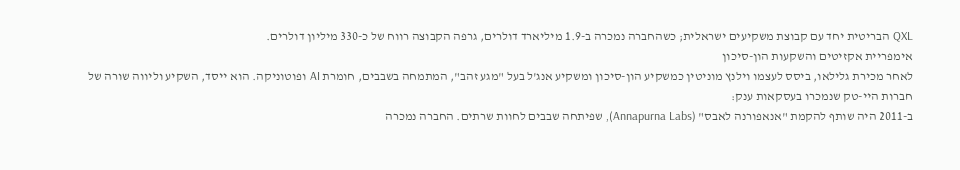QXL הבריטית יחד עם קבוצת משקיעים ישראלית; כשהחברה נמכרה ב-1.9 מיליארד דולרים, גרפה הקבוצה רווח של כ-330 מיליון דולרים.
אימפריית אקזיטים והשקעות הון-סיכון
לאחר מכירת גלילאו, ביסס לעצמו וילנץ מוניטין כמשקיע הון-סיכון ומשקיע אנג'ל בעל "מגע זהב", המתמחה בשבבים, חומרת AI ופוטוניקה. הוא ייסד, השקיע וליווה שורה של חברות היי-טק שנמכרו בעסקאות ענק:
ב-2011 היה שותף להקמת "אנאפורנה לאבס" (Annapurna Labs), שפיתחה שבבים לחוות שרתים. החברה נמכרה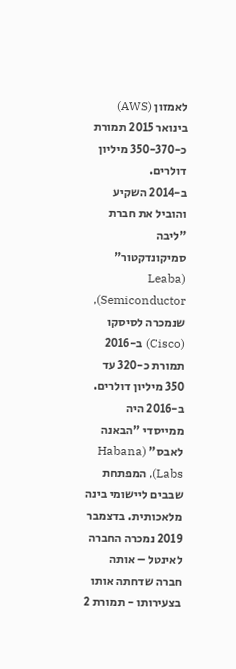לאמזון (AWS) בינואר 2015 תמורת כ-350-370 מיליון דולרים.
ב-2014 השקיע והוביל את חברת "ליבה סמיקונדקטור" (Leaba Semiconductor), שנמכרה לסיסקו (Cisco) ב-2016 תמורת כ-320 עד 350 מיליון דולרים.
ב-2016 היה ממייסדי "הבאנה לאבס" (Habana Labs), המפתחת שבבים ליישומי בינה מלאכותית. בדצמבר 2019 נמכרה החברה לאינטל – אותה חברה שדחתה אותו בצעירותו - תמורת 2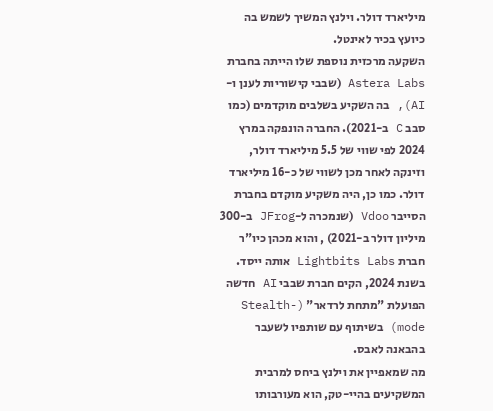מיליארד דולר. וילנץ המשיך לשמש בה כיועץ בכיר לאינטל.
השקעה מרכזית נוספת שלו הייתה בחברת Astera Labs (שבבי קישוריות לענן ו-AI), בה השקיע בשלבים מוקדמים (כמו סבב C ב-2021). החברה הונפקה במרץ 2024 לפי שווי של 5.5 מיליארד דולר, וזינקה לאחר מכן לשווי של כ-16 מיליארד דולר. כמו כן, היה משקיע מוקדם בחברת הסייבר Vdoo (שנמכרה ל-JFrog ב-300 מיליון דולר ב-2021) , והוא מכהן כיו"ר חברת Lightbits Labs אותה ייסד. בשנת 2024, הקים חברת שבבי AI חדשה הפועלת "מתחת לרדאר" (Stealth-mode) בשיתוף עם שותפיו לשעבר בהבאנה לאבס.
מה שמאפיין את וילנץ ביחס למרבית המשקיעים בהיי-טק, הוא מעורבותו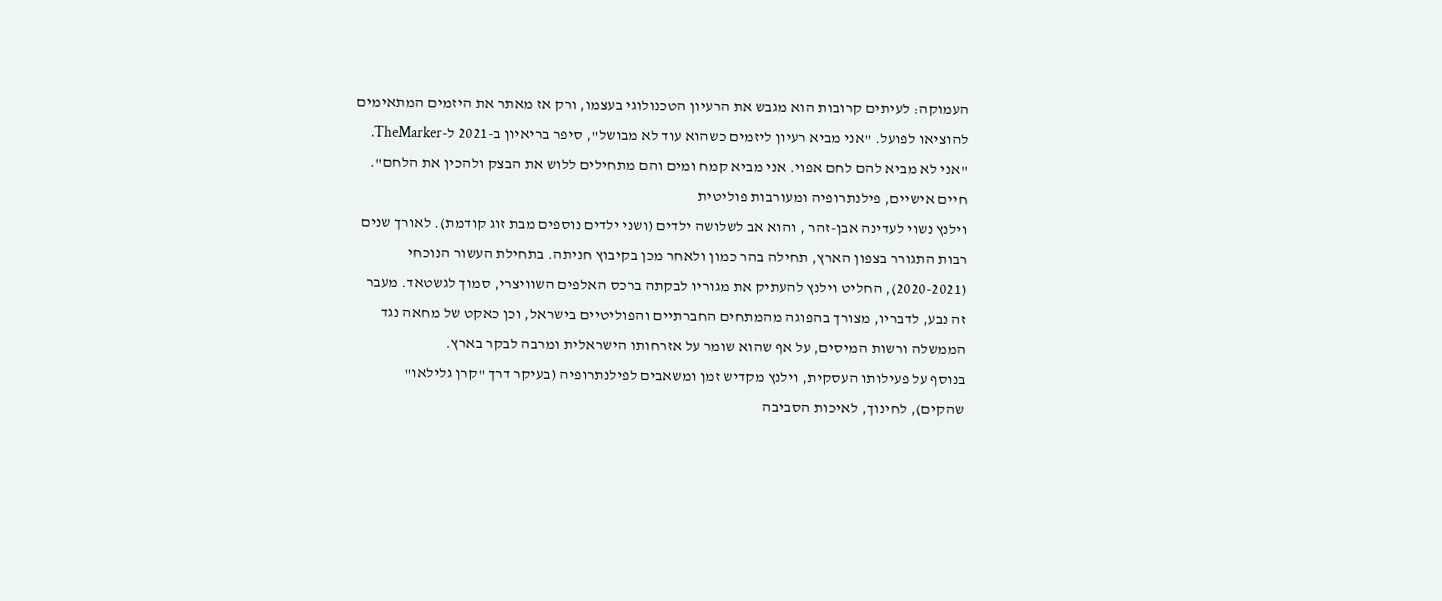העמוקה: לעיתים קרובות הוא מגבש את הרעיון הטכנולוגי בעצמו, ורק אז מאתר את היזמים המתאימים להוציאו לפועל. "אני מביא רעיון ליזמים כשהוא עוד לא מבושל", סיפר בריאיון ב-2021 ל-TheMarker. "אני לא מביא להם לחם אפוי. אני מביא קמח ומים והם מתחילים ללוש את הבצק ולהכין את הלחם".
חיים אישיים, פילנתרופיה ומעורבות פוליטית
וילנץ נשוי לעדינה אבן-זהר , והוא אב לשלושה ילדים (ושני ילדים נוספים מבת זוג קודמת). לאורך שנים רבות התגורר בצפון הארץ, תחילה בהר כמון ולאחר מכן בקיבוץ חניתה. בתחילת העשור הנוכחי (2020-2021), החליט וילנץ להעתיק את מגוריו לבקתה ברכס האלפים השוויצרי, סמוך לגשטאד. מעבר זה נבע, לדבריו, מצורך בהפוגה מהמתחים החברתיים והפוליטיים בישראל, וכן כאקט של מחאה נגד הממשלה ורשות המיסים, על אף שהוא שומר על אזרחותו הישראלית ומרבה לבקר בארץ.
בנוסף על פעילותו העסקית, וילנץ מקדיש זמן ומשאבים לפילנתרופיה (בעיקר דרך "קרן גלילאו" שהקים), לחינוך, לאיכות הסביבה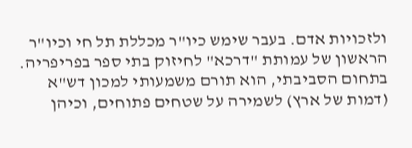ולזכויות אדם. בעבר שימש כיו"ר מכללת תל חי וכיו"ר הראשון של עמותת "דרכא" לחיזוק בתי ספר בפריפריה. בתחום הסביבתי, הוא תורם משמעותי למכון דש"א (דמות של ארץ) לשמירה על שטחים פתוחים, וכיהן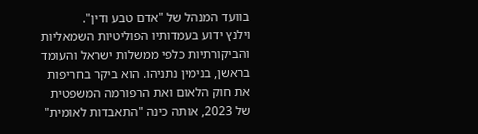בוועד המנהל של "אדם טבע ודין".
וילנץ ידוע בעמדותיו הפוליטיות השמאליות והביקורתיות כלפי ממשלות ישראל והעומד בראשן, בנימין נתניהו. הוא ביקר בחריפות את חוק הלאום ואת הרפורמה המשפטית של 2023, אותה כינה "התאבדות לאומית"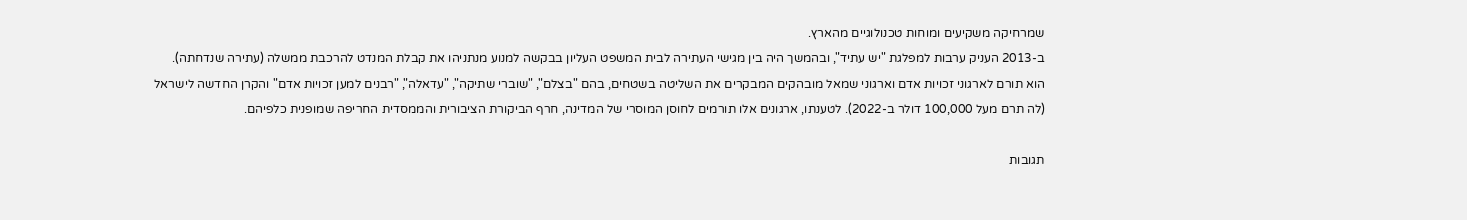שמרחיקה משקיעים ומוחות טכנולוגיים מהארץ.
ב-2013 העניק ערבות למפלגת "יש עתיד", ובהמשך היה בין מגישי העתירה לבית המשפט העליון בבקשה למנוע מנתניהו את קבלת המנדט להרכבת ממשלה (עתירה שנדחתה). הוא תורם לארגוני זכויות אדם וארגוני שמאל מובהקים המבקרים את השליטה בשטחים, בהם "בצלם", "שוברי שתיקה", "עדאלה", "רבנים למען זכויות אדם" והקרן החדשה לישראל (לה תרם מעל 100,000 דולר ב-2022). לטענתו, ארגונים אלו תורמים לחוסן המוסרי של המדינה, חרף הביקורת הציבורית והממסדית החריפה שמופנית כלפיהם.

תגובות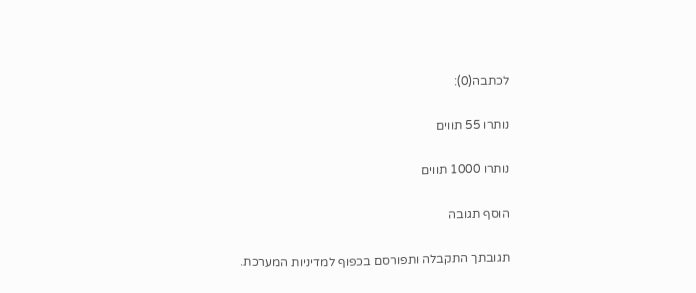לכתבה(0):

נותרו 55 תווים

נותרו 1000 תווים

הוסף תגובה

תגובתך התקבלה ותפורסם בכפוף למדיניות המערכת.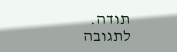תודה.
לתגובה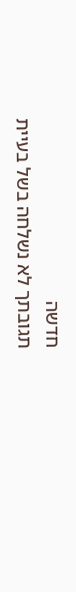חדשה
תגובתך לא נשלחה בשל בעיית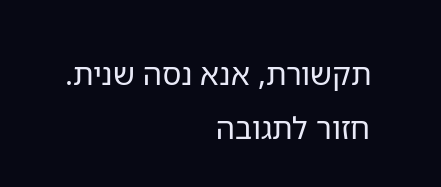תקשורת, אנא נסה שנית.
חזור לתגובה